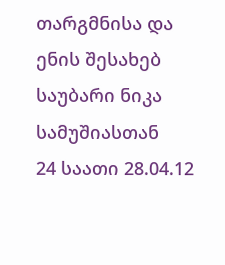თარგმნისა და ენის შესახებ
საუბარი ნიკა სამუშიასთან
24 საათი 28.04.12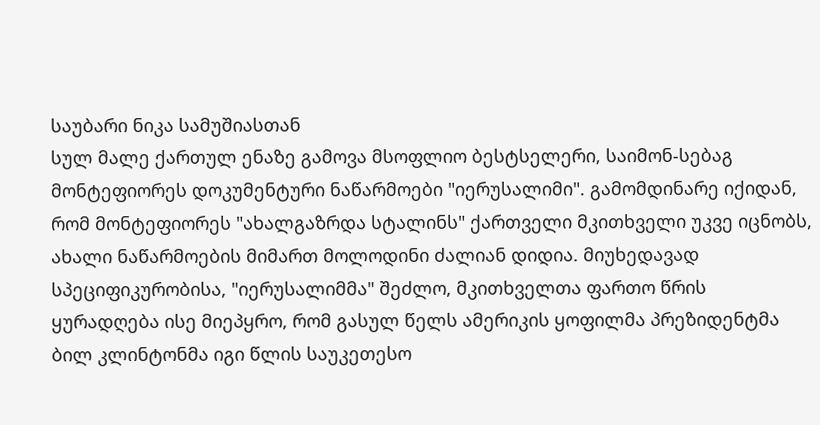საუბარი ნიკა სამუშიასთან
სულ მალე ქართულ ენაზე გამოვა მსოფლიო ბესტსელერი, საიმონ-სებაგ მონტეფიორეს დოკუმენტური ნაწარმოები "იერუსალიმი". გამომდინარე იქიდან, რომ მონტეფიორეს "ახალგაზრდა სტალინს" ქართველი მკითხველი უკვე იცნობს, ახალი ნაწარმოების მიმართ მოლოდინი ძალიან დიდია. მიუხედავად სპეციფიკურობისა, "იერუსალიმმა" შეძლო, მკითხველთა ფართო წრის ყურადღება ისე მიეპყრო, რომ გასულ წელს ამერიკის ყოფილმა პრეზიდენტმა ბილ კლინტონმა იგი წლის საუკეთესო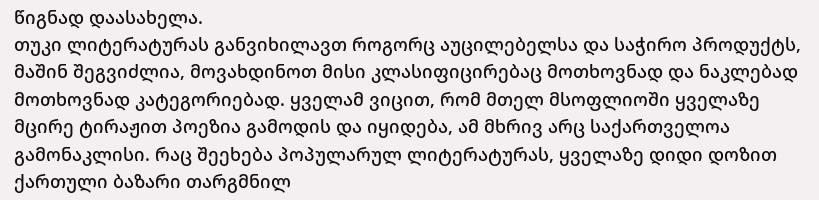წიგნად დაასახელა.
თუკი ლიტერატურას განვიხილავთ როგორც აუცილებელსა და საჭირო პროდუქტს, მაშინ შეგვიძლია, მოვახდინოთ მისი კლასიფიცირებაც მოთხოვნად და ნაკლებად მოთხოვნად კატეგორიებად. ყველამ ვიცით, რომ მთელ მსოფლიოში ყველაზე მცირე ტირაჟით პოეზია გამოდის და იყიდება, ამ მხრივ არც საქართველოა გამონაკლისი. რაც შეეხება პოპულარულ ლიტერატურას, ყველაზე დიდი დოზით ქართული ბაზარი თარგმნილ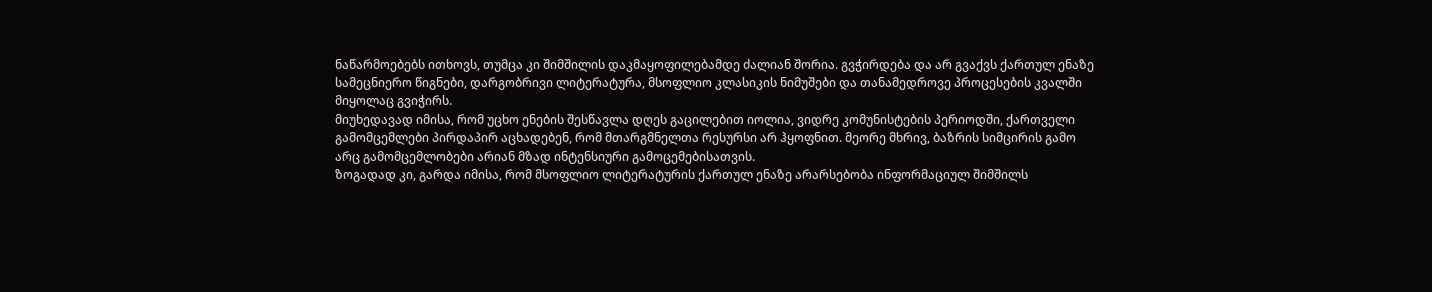ნაწარმოებებს ითხოვს, თუმცა კი შიმშილის დაკმაყოფილებამდე ძალიან შორია. გვჭირდება და არ გვაქვს ქართულ ენაზე სამეცნიერო წიგნები, დარგობრივი ლიტერატურა, მსოფლიო კლასიკის ნიმუშები და თანამედროვე პროცესების კვალში მიყოლაც გვიჭირს.
მიუხედავად იმისა, რომ უცხო ენების შესწავლა დღეს გაცილებით იოლია, ვიდრე კომუნისტების პერიოდში, ქართველი გამომცემლები პირდაპირ აცხადებენ, რომ მთარგმნელთა რესურსი არ ჰყოფნით. მეორე მხრივ, ბაზრის სიმცირის გამო არც გამომცემლობები არიან მზად ინტენსიური გამოცემებისათვის.
ზოგადად კი, გარდა იმისა, რომ მსოფლიო ლიტერატურის ქართულ ენაზე არარსებობა ინფორმაციულ შიმშილს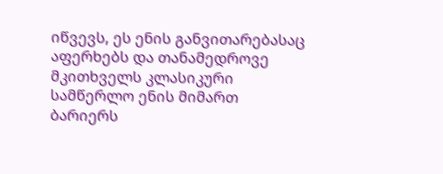იწვევს, ეს ენის განვითარებასაც აფერხებს და თანამედროვე მკითხველს კლასიკური სამწერლო ენის მიმართ ბარიერს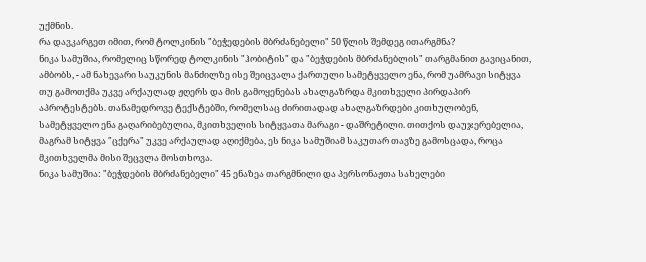უქმნის.
რა დავკარგეთ იმით, რომ ტოლკინის "ბეჭედების მბრძანებელი" 50 წლის შემდეგ ითარგმნა?
ნიკა სამუშია, რომელიც სწორედ ტოლკინის "ჰობიტის" და "ბეჭდების მბრძანებლის" თარგმანით გავიცანით, ამბობს, - ამ ნახევარი საუკუნის მანძილზე ისე შეიცვალა ქართული სამეტყველო ენა, რომ უამრავი სიტყვა თუ გამოთქმა უკვე არქაულად ჟღერს და მის გამოყენებას ახალგაზრდა მკითხველი პირდაპირ აპროტესტებს. თანამედროვე ტექსტებში, რომელსაც ძირითადად ახალგაზრდები კითხულობენ, სამეტყველო ენა გაღარიბებულია, მკითხველის სიტყვათა მარაგი - დაშრეტილი. თითქოს დაუჯერებელია, მაგრამ სიტყვა "ცქერა" უკვე არქაულად აღიქმება, ეს ნიკა სამუშიამ საკუთარ თავზე გამოსცადა, როცა მკითხველმა მისი შეცვლა მოსთხოვა.
ნიკა სამუშია: "ბეჭდების მბრძანებელი" 45 ენაზეა თარგმნილი და პერსონაჟთა სახელები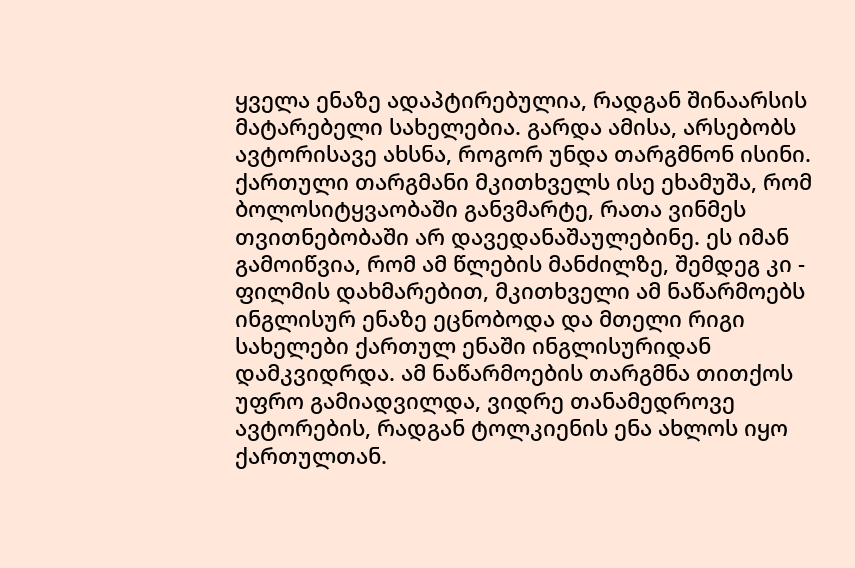ყველა ენაზე ადაპტირებულია, რადგან შინაარსის მატარებელი სახელებია. გარდა ამისა, არსებობს ავტორისავე ახსნა, როგორ უნდა თარგმნონ ისინი. ქართული თარგმანი მკითხველს ისე ეხამუშა, რომ ბოლოსიტყვაობაში განვმარტე, რათა ვინმეს თვითნებობაში არ დავედანაშაულებინე. ეს იმან გამოიწვია, რომ ამ წლების მანძილზე, შემდეგ კი - ფილმის დახმარებით, მკითხველი ამ ნაწარმოებს ინგლისურ ენაზე ეცნობოდა და მთელი რიგი სახელები ქართულ ენაში ინგლისურიდან დამკვიდრდა. ამ ნაწარმოების თარგმნა თითქოს უფრო გამიადვილდა, ვიდრე თანამედროვე ავტორების, რადგან ტოლკიენის ენა ახლოს იყო ქართულთან.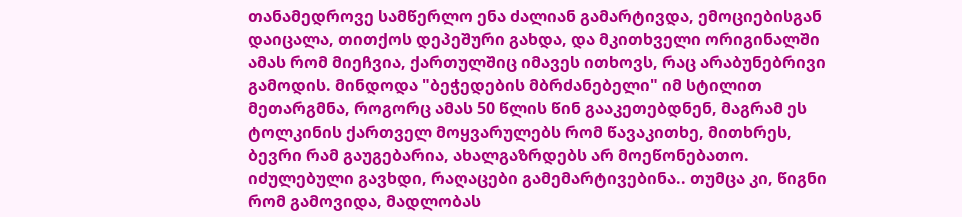თანამედროვე სამწერლო ენა ძალიან გამარტივდა, ემოციებისგან დაიცალა, თითქოს დეპეშური გახდა, და მკითხველი ორიგინალში ამას რომ მიეჩვია, ქართულშიც იმავეს ითხოვს, რაც არაბუნებრივი გამოდის. მინდოდა "ბეჭედების მბრძანებელი" იმ სტილით მეთარგმნა, როგორც ამას 50 წლის წინ გააკეთებდნენ, მაგრამ ეს ტოლკინის ქართველ მოყვარულებს რომ წავაკითხე, მითხრეს, ბევრი რამ გაუგებარია, ახალგაზრდებს არ მოეწონებათო. იძულებული გავხდი, რაღაცები გამემარტივებინა.. თუმცა კი, წიგნი რომ გამოვიდა, მადლობას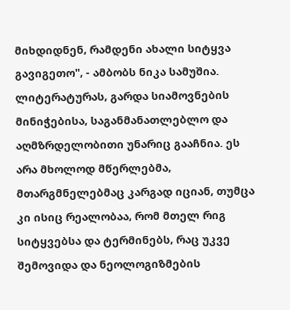მიხდიდნენ, რამდენი ახალი სიტყვა გავიგეთო", - ამბობს ნიკა სამუშია.
ლიტერატურას, გარდა სიამოვნების მინიჭებისა, საგანმანათლებლო და აღმზრდელობითი უნარიც გააჩნია. ეს არა მხოლოდ მწერლებმა, მთარგმნელებმაც კარგად იციან, თუმცა კი ისიც რეალობაა, რომ მთელ რიგ სიტყვებსა და ტერმინებს, რაც უკვე შემოვიდა და ნეოლოგიზმების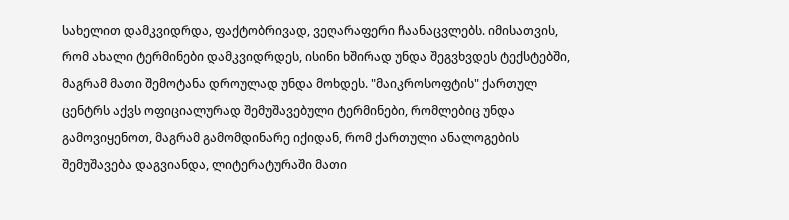სახელით დამკვიდრდა, ფაქტობრივად, ვეღარაფერი ჩაანაცვლებს. იმისათვის, რომ ახალი ტერმინები დამკვიდრდეს, ისინი ხშირად უნდა შეგვხვდეს ტექსტებში, მაგრამ მათი შემოტანა დროულად უნდა მოხდეს. "მაიკროსოფტის" ქართულ ცენტრს აქვს ოფიციალურად შემუშავებული ტერმინები, რომლებიც უნდა გამოვიყენოთ, მაგრამ გამომდინარე იქიდან, რომ ქართული ანალოგების შემუშავება დაგვიანდა, ლიტერატურაში მათი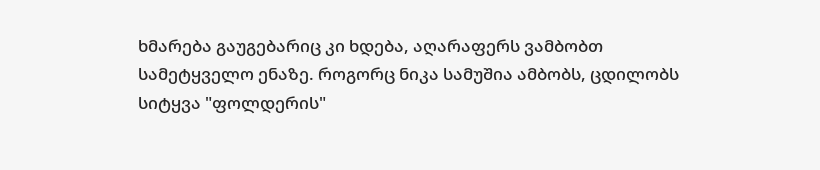ხმარება გაუგებარიც კი ხდება, აღარაფერს ვამბობთ სამეტყველო ენაზე. როგორც ნიკა სამუშია ამბობს, ცდილობს სიტყვა "ფოლდერის"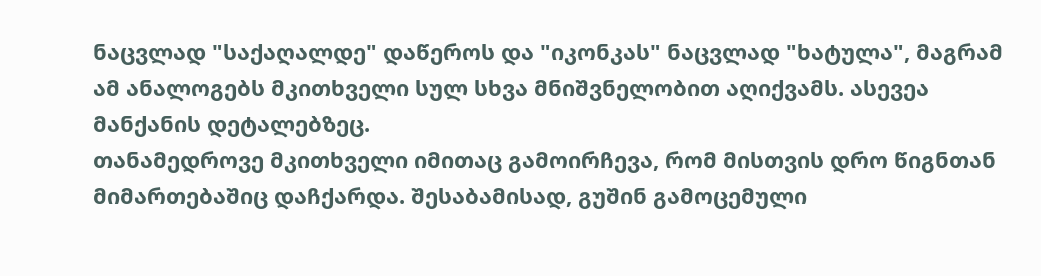ნაცვლად "საქაღალდე" დაწეროს და "იკონკას" ნაცვლად "ხატულა", მაგრამ ამ ანალოგებს მკითხველი სულ სხვა მნიშვნელობით აღიქვამს. ასევეა მანქანის დეტალებზეც.
თანამედროვე მკითხველი იმითაც გამოირჩევა, რომ მისთვის დრო წიგნთან მიმართებაშიც დაჩქარდა. შესაბამისად, გუშინ გამოცემული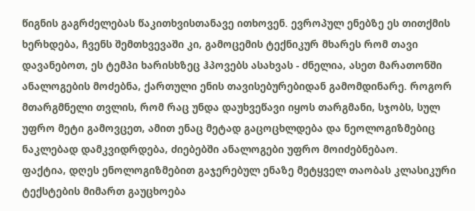წიგნის გაგრძელებას წაკითხვისთანავე ითხოვენ. ევროპულ ენებზე ეს თითქმის ხერხდება, ჩვენს შემთხვევაში კი, გამოცემის ტექნიკურ მხარეს რომ თავი დავანებოთ, ეს ტემპი ხარისხზეც ჰპოვებს ასახვას - ძნელია, ასეთ მარათონში ანალოგების მოძებნა, ქართული ენის თავისებურებიდან გამომდინარე. როგორ მთარგმნელი თვლის, რომ რაც უნდა დაუხვეწავი იყოს თარგმანი, სჯობს, სულ უფრო მეტი გამოვცეთ, ამით ენაც მეტად გაცოცხლდება და ნეოლოგიზმებიც ნაკლებად დამკვიდრდება, ძიებებში ანალოგები უფრო მოიძებნებაო.
ფაქტია, დღეს ენოლოგიზმებით გაჯერებულ ენაზე მეტყველ თაობას კლასიკური ტექსტების მიმართ გაუცხოება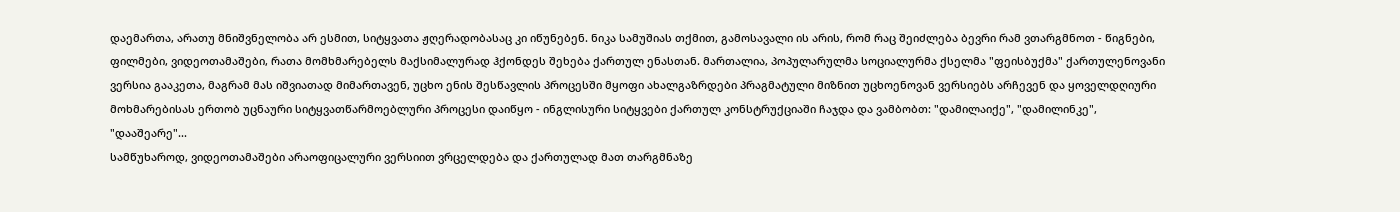დაემართა, არათუ მნიშვნელობა არ ესმით, სიტყვათა ჟღერადობასაც კი იწუნებენ. ნიკა სამუშიას თქმით, გამოსავალი ის არის, რომ რაც შეიძლება ბევრი რამ ვთარგმნოთ - წიგნები, ფილმები, ვიდეოთამაშები, რათა მომხმარებელს მაქსიმალურად ჰქონდეს შეხება ქართულ ენასთან. მართალია, პოპულარულმა სოციალურმა ქსელმა "ფეისბუქმა" ქართულენოვანი ვერსია გააკეთა, მაგრამ მას იშვიათად მიმართავენ, უცხო ენის შესწავლის პროცესში მყოფი ახალგაზრდები პრაგმატული მიზნით უცხოენოვან ვერსიებს არჩევენ და ყოველდღიური მოხმარებისას ერთობ უცნაური სიტყვათწარმოებლური პროცესი დაიწყო - ინგლისური სიტყვები ქართულ კონსტრუქციაში ჩაჯდა და ვამბობთ: "დამილაიქე", "დამილინკე", "დააშეარე"...
სამწუხაროდ, ვიდეოთამაშები არაოფიცალური ვერსიით ვრცელდება და ქართულად მათ თარგმნაზე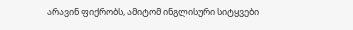არავინ ფიქრობს, ამიტომ ინგლისური სიტყვები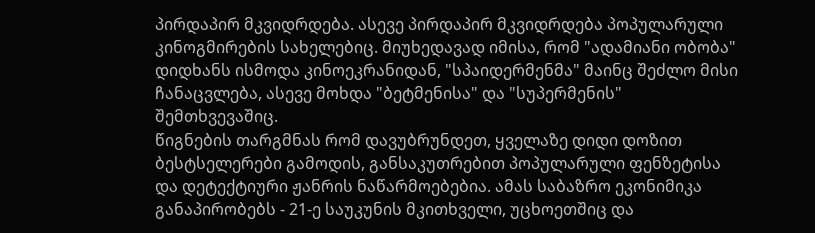პირდაპირ მკვიდრდება. ასევე პირდაპირ მკვიდრდება პოპულარული კინოგმირების სახელებიც. მიუხედავად იმისა, რომ "ადამიანი ობობა" დიდხანს ისმოდა კინოეკრანიდან, "სპაიდერმენმა" მაინც შეძლო მისი ჩანაცვლება, ასევე მოხდა "ბეტმენისა" და "სუპერმენის" შემთხვევაშიც.
წიგნების თარგმნას რომ დავუბრუნდეთ, ყველაზე დიდი დოზით ბესტსელერები გამოდის, განსაკუთრებით პოპულარული ფენზეტისა და დეტექტიური ჟანრის ნაწარმოებებია. ამას საბაზრო ეკონიმიკა განაპირობებს - 21-ე საუკუნის მკითხველი, უცხოეთშიც და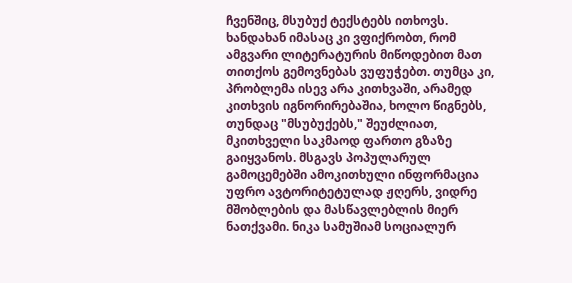ჩვენშიც, მსუბუქ ტექსტებს ითხოვს. ხანდახან იმასაც კი ვფიქრობთ, რომ ამგვარი ლიტერატურის მიწოდებით მათ თითქოს გემოვნებას ვუფუჭებთ. თუმცა კი, პრობლემა ისევ არა კითხვაში, არამედ კითხვის იგნორირებაშია, ხოლო წიგნებს, თუნდაც "მსუბუქებს," შეუძლიათ, მკითხველი საკმაოდ ფართო გზაზე გაიყვანოს. მსგავს პოპულარულ გამოცემებში ამოკითხული ინფორმაცია უფრო ავტორიტეტულად ჟღერს, ვიდრე მშობლების და მასწავლებლის მიერ ნათქვამი. ნიკა სამუშიამ სოციალურ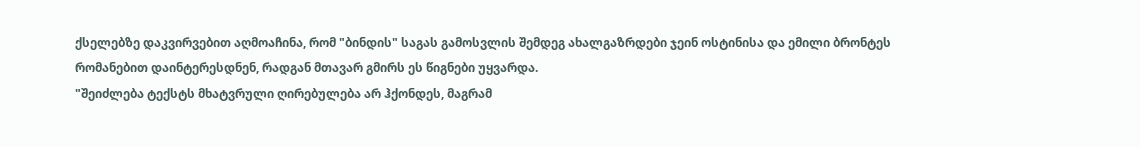ქსელებზე დაკვირვებით აღმოაჩინა, რომ "ბინდის" საგას გამოსვლის შემდეგ ახალგაზრდები ჯეინ ოსტინისა და ემილი ბრონტეს რომანებით დაინტერესდნენ, რადგან მთავარ გმირს ეს წიგნები უყვარდა.
"შეიძლება ტექსტს მხატვრული ღირებულება არ ჰქონდეს, მაგრამ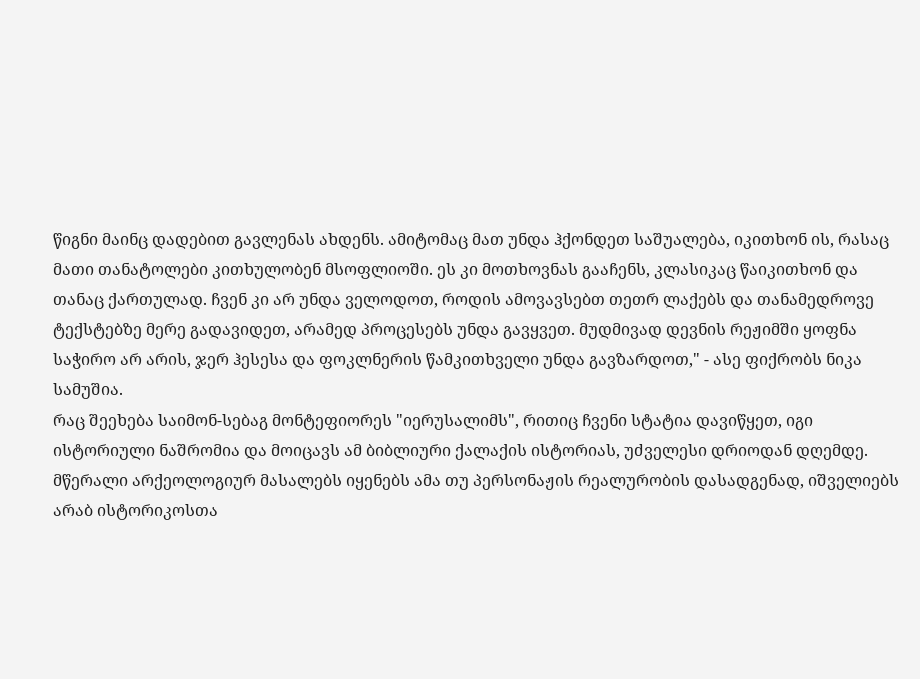წიგნი მაინც დადებით გავლენას ახდენს. ამიტომაც მათ უნდა ჰქონდეთ საშუალება, იკითხონ ის, რასაც მათი თანატოლები კითხულობენ მსოფლიოში. ეს კი მოთხოვნას გააჩენს, კლასიკაც წაიკითხონ და თანაც ქართულად. ჩვენ კი არ უნდა ველოდოთ, როდის ამოვავსებთ თეთრ ლაქებს და თანამედროვე ტექსტებზე მერე გადავიდეთ, არამედ პროცესებს უნდა გავყვეთ. მუდმივად დევნის რეჟიმში ყოფნა საჭირო არ არის, ჯერ ჰესესა და ფოკლნერის წამკითხველი უნდა გავზარდოთ," - ასე ფიქრობს ნიკა სამუშია.
რაც შეეხება საიმონ-სებაგ მონტეფიორეს "იერუსალიმს", რითიც ჩვენი სტატია დავიწყეთ, იგი ისტორიული ნაშრომია და მოიცავს ამ ბიბლიური ქალაქის ისტორიას, უძველესი დრიოდან დღემდე. მწერალი არქეოლოგიურ მასალებს იყენებს ამა თუ პერსონაჟის რეალურობის დასადგენად, იშველიებს არაბ ისტორიკოსთა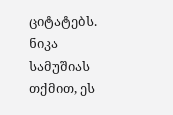ციტატებს. ნიკა სამუშიას თქმით, ეს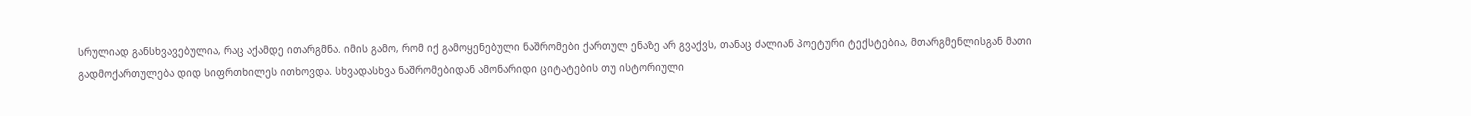სრულიად განსხვავებულია, რაც აქამდე ითარგმნა. იმის გამო, რომ იქ გამოყენებული ნაშრომები ქართულ ენაზე არ გვაქვს, თანაც ძალიან პოეტური ტექსტებია, მთარგმენლისგან მათი გადმოქართულება დიდ სიფრთხილეს ითხოვდა. სხვადასხვა ნაშრომებიდან ამონარიდი ციტატების თუ ისტორიული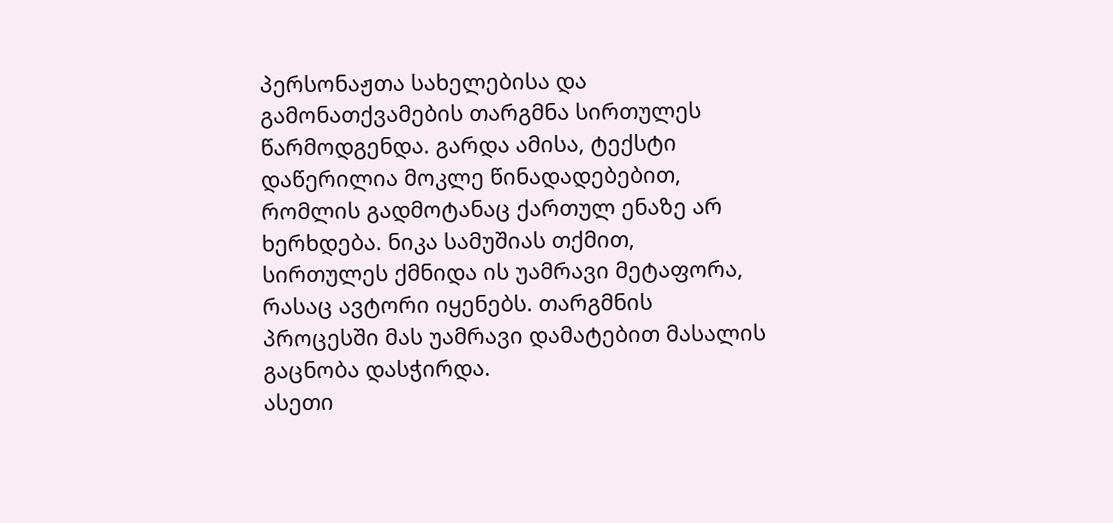პერსონაჟთა სახელებისა და გამონათქვამების თარგმნა სირთულეს წარმოდგენდა. გარდა ამისა, ტექსტი დაწერილია მოკლე წინადადებებით, რომლის გადმოტანაც ქართულ ენაზე არ ხერხდება. ნიკა სამუშიას თქმით, სირთულეს ქმნიდა ის უამრავი მეტაფორა, რასაც ავტორი იყენებს. თარგმნის პროცესში მას უამრავი დამატებით მასალის გაცნობა დასჭირდა.
ასეთი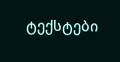ტექსტები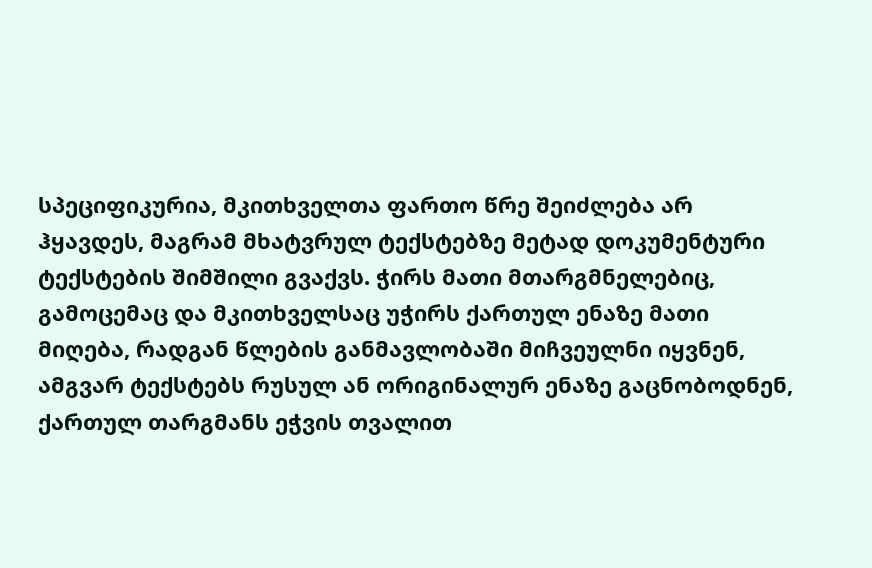სპეციფიკურია, მკითხველთა ფართო წრე შეიძლება არ ჰყავდეს, მაგრამ მხატვრულ ტექსტებზე მეტად დოკუმენტური ტექსტების შიმშილი გვაქვს. ჭირს მათი მთარგმნელებიც, გამოცემაც და მკითხველსაც უჭირს ქართულ ენაზე მათი მიღება, რადგან წლების განმავლობაში მიჩვეულნი იყვნენ, ამგვარ ტექსტებს რუსულ ან ორიგინალურ ენაზე გაცნობოდნენ, ქართულ თარგმანს ეჭვის თვალით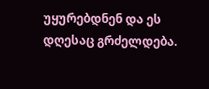უყურებდნენ და ეს დღესაც გრძელდება.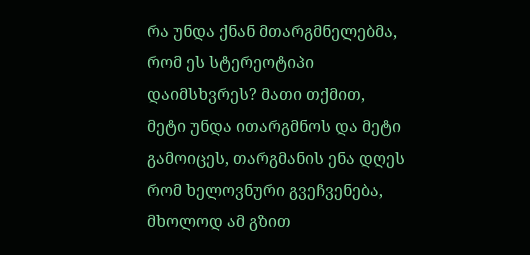რა უნდა ქნან მთარგმნელებმა, რომ ეს სტერეოტიპი დაიმსხვრეს? მათი თქმით,
მეტი უნდა ითარგმნოს და მეტი გამოიცეს, თარგმანის ენა დღეს რომ ხელოვნური გვეჩვენება, მხოლოდ ამ გზით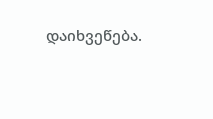დაიხვეწება.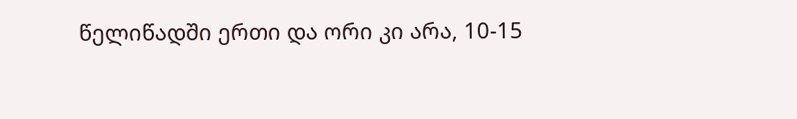წელიწადში ერთი და ორი კი არა, 10-15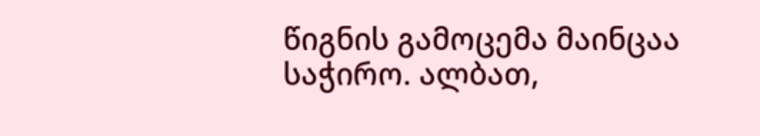წიგნის გამოცემა მაინცაა საჭირო. ალბათ,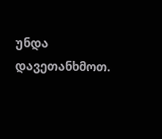უნდა დავეთანხმოთ.